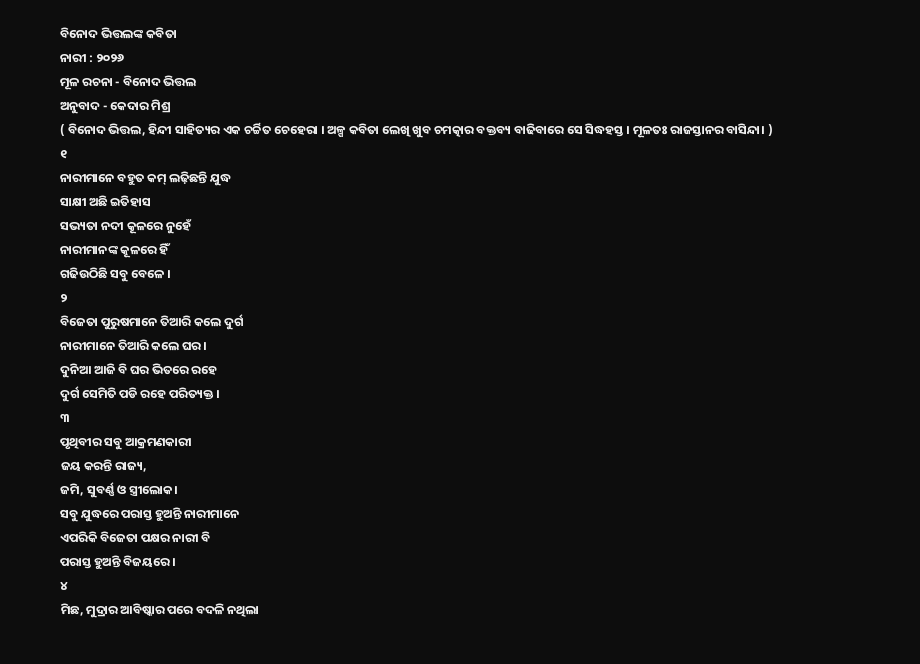ବିନୋଦ ଭିତ୍ତଲଙ୍କ କବିତା
ନାରୀ : ୨୦୨୬
ମୂଳ ରଚନା - ବିନୋଦ ଭିତ୍ତଲ
ଅନୁବାଦ - କେଦାର ମିଶ୍ର
( ବିନୋଦ ଭିତ୍ତଲ, ହିନ୍ଦୀ ସାହିତ୍ୟର ଏକ ଚର୍ଚ୍ଚିତ ଚେହେରା । ଅଳ୍ପ କବିତା ଲେଖି ଖୁବ ଚମତ୍କାର ବକ୍ତବ୍ୟ ବାଢିବାରେ ସେ ସିଦ୍ଧହସ୍ତ । ମୂଳତଃ ରାଜସ୍ତାନର ବାସିନ୍ଦା। )
୧
ନାରୀମାନେ ବହୁତ କମ୍ ଲଢ଼ିଛନ୍ତି ଯୁଦ୍ଧ
ସାକ୍ଷୀ ଅଛି ଇତିହାସ
ସଭ୍ୟତା ନଦୀ କୂଳରେ ନୁହେଁ
ନାରୀମାନଙ୍କ କୂଳରେ ହିଁ
ଗଢିଉଠିଛି ସବୁ ବେଳେ ।
୨
ବିଜେତା ପୁରୁଷମାନେ ତିଆରି କଲେ ଦୁର୍ଗ
ନାରୀମାନେ ତିଆରି କଲେ ଘର।
ଦୁନିଆ ଆଜି ବି ଘର ଭିତରେ ରହେ
ଦୁର୍ଗ ସେମିତି ପଡି ରହେ ପରିତ୍ୟକ୍ତ ।
୩
ପୃଥିବୀର ସବୁ ଆକ୍ରମଣକାରୀ
ଜୟ କରନ୍ତି ରାଜ୍ୟ,
ଜମି, ସୁବର୍ଣ୍ଣ ଓ ସ୍ତ୍ରୀଲୋକ।
ସବୁ ଯୁଦ୍ଧରେ ପରାସ୍ତ ହୁଅନ୍ତି ନାରୀମାନେ
ଏପରିକି ବିଜେତା ପକ୍ଷର ନାରୀ ବି
ପରାସ୍ତ ହୁଅନ୍ତି ବିଜୟରେ ।
୪
ମିଛ, ମୁଦ୍ରାର ଆବିଷ୍କାର ପରେ ବଦଳି ନଥିଲା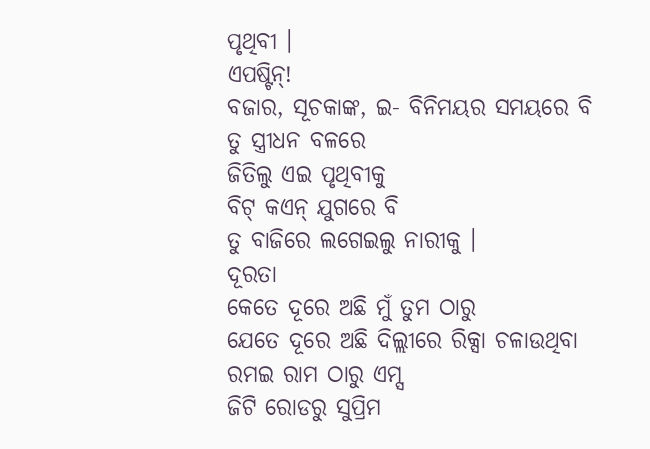ପୃଥିବୀ ।
ଏପଷ୍ଟିନ୍!
ବଜାର, ସୂଚକାଙ୍କ, ଇ- ବିନିମୟର ସମୟରେ ବି
ତୁ ସ୍ତ୍ରୀଧନ ବଳରେ
ଜିତିଲୁ ଏଇ ପୃଥିବୀକୁ
ବିଟ୍ କଏନ୍ ଯୁଗରେ ବି
ତୁ ବାଜିରେ ଲଗେଇଲୁ ନାରୀକୁ ।
ଦୂରତା
କେତେ ଦୂରେ ଅଛି ମୁଁ ତୁମ ଠାରୁ
ଯେତେ ଦୂରେ ଅଛି ଦିଲ୍ଲୀରେ ରିକ୍ସା ଚଳାଉଥିବା ରମଇ ରାମ ଠାରୁ ଏମ୍ସ
ଜିଟି ରୋଡରୁ ସୁପ୍ରିମ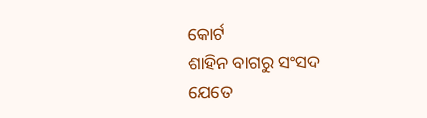କୋର୍ଟ
ଶାହିନ ବାଗରୁ ସଂସଦ
ଯେତେ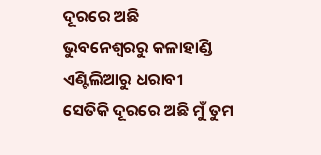ଦୂରରେ ଅଛି
ଭୁବନେଶ୍ଵରରୁ କଳାହାଣ୍ଡି
ଏଣ୍ଟିଲିଆରୁ ଧରାବୀ
ସେତିକି ଦୂରରେ ଅଛି ମୁଁ ତୁମ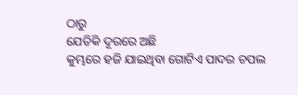ଠାରୁ
ଯେତିକି ଦୂରରେ ଅଛି
କୁମ୍ଭରେ ହଜି ଯାଇଥିବା ଗୋଟିଏ ପାଦର ଚପଲ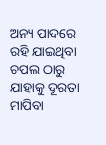ଅନ୍ୟ ପାଦରେ ରହି ଯାଇଥିବା ଚପଲ ଠାରୁ
ଯାହାକୁ ଦୂରତା ମାପିବା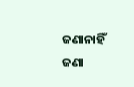ଜଣାନାହିଁ
ଜଣା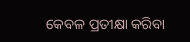କେବଳ ପ୍ରତୀକ୍ଷା କରିବା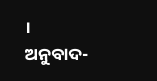।
ଅନୁବାଦ-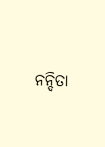ନନ୍ଦିତା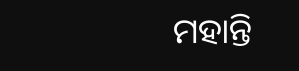ମହାନ୍ତି